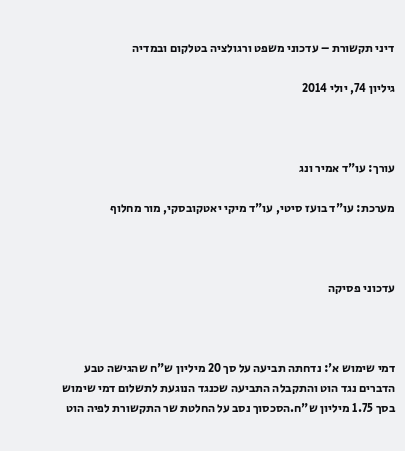דיני תקשורת – עדכוני משפט ורגולציה בטלקום ובמדיה

גיליון 74, יולי 2014



עורך: עו"ד אמיר ונג

מערכת: עו"ד בועז סיטי, עו"ד מיקי יאטקובסקי, מור מחלוף



עדכוני פסיקה



דמי שימוש א': נדחתה תביעה על סך 20 מיליון ש"ח שהגישה טבע הדברים נגד הוט והתקבלה התביעה שכנגד הנוגעת לתשלום דמי שימוש בסך 1.75 מיליון ש"ח.הסכסוך נסב על החלטת שר התקשורת לפיה הוט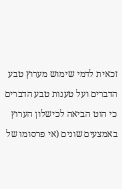זכאית לדמי שימוש מערוץ טבע הדברים ועל טענות טבע הדברים כי הוט הביאה לכישלון הערוץ באמצעים שונים (אי פרסומו של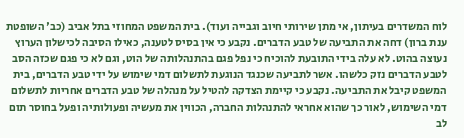לוח המשדרים בעיתון, אי מתן שירותי חיוב וגבייה ועוד). בית המשפט המחוזי בתל אביב (כב' השופטת ענת ברון) דחה את התביעה של טבע הדברים. נקבע כי אין בסיס לטענה, כאילו הסיבה לכישלון הערוץ נעוצה בהוט. לא עלה בידי התובעת להוכיח כי נפל פגם בהתנהלותה של הוט, וגם לא כי פגם שכזה הסב לטבע הדברים נזק כלשהו. אשר לתביעה שכנגד הנוגעת לתשלום דמי שימוש על ידי טבע הדברים, בית המשפט קיבל את התביעה. נקבע כי קיימת הצדקה להטיל על מנהלה של טבע הדברים אחריות לתשלום דמי השימוש, לאור כך שהוא אחראי להתנהלות החברה, הכווין את מעשיה ופעולותיה ופעל בחוסר תום לב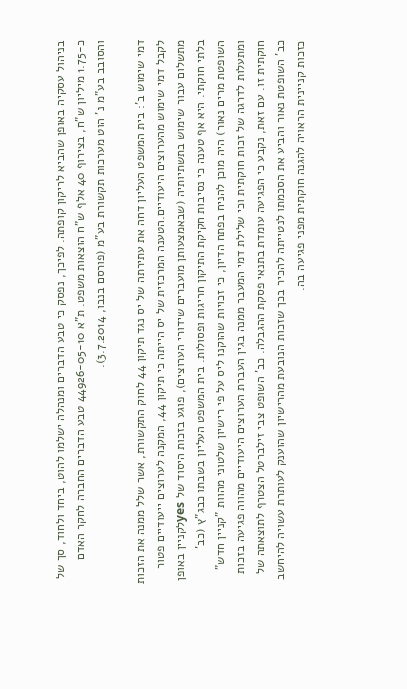בניהול עסקיה באופן שהביא לריקון קופתה. לפיכך, נפסק כי טבע הדברים ומנהלה ישלמו להוט, ביחד ולחוד, סך של כ-1.75 מיליון ש"ח, בצירוף 40 אלף ש"ח הוצאות משפט. ת"א 44926-05-10 טבע הדברים החברה לחקר האדם והסובב בע"מ נ' הוט מערכות תקשורת בע"מ (פורסם בנבו, 3.7.2014).

דמי שימוש ב': בית המשפט העליון דחה את עתירתה של יס נגד תיקון 44 לחוק התקשורת, אשר שלל ממנה את הזכות לקבל דמי שימוש מהערוצים היעודיים.הטענה המרכזית של יס הייתה כי תיקון 44, המקנה לערוצים ייעודיים פטור מתשלום עבור שימוש בתשתיותיה (שבאמצעותן מועברים שידורי הערוצים), פוגע בזכות היסוד של yesלקניין באופן בלתי חוקתי. היא אף טענה כי נסיבות חקיקת התיקון חריגות ופסולות. בית המשפט העליון בשבתו כבג"ץ (כב' השופטת מרים נאור) היה מוכן להניח בפתח הדיון, כי זכויות שהוקנו ליס על פי רישיון שלטוני מהוות "קניין חדש" ומתעלות לדרגה של זכות חוקתית וכי שלילת דמי המעבר ממנה בגין העברת הערוצים היעודיים מהווה פגיעה בזכות חוקתית זו. עם זאת, נקבע כי הפגיעה עומדת בתנאי פסקת ההגבלה. כב' השופט צבי זילברטל הצטרף לתוצאתה של כב' השופטת נאור והביע את הסכמתו לנטייתה להכיר בכך שזכות הנובעת מהרישיון שהוענק לעותרת עשויה להיחשב כזכות קניינית הראויה להגנה חוקתית מפני פגיעה בה.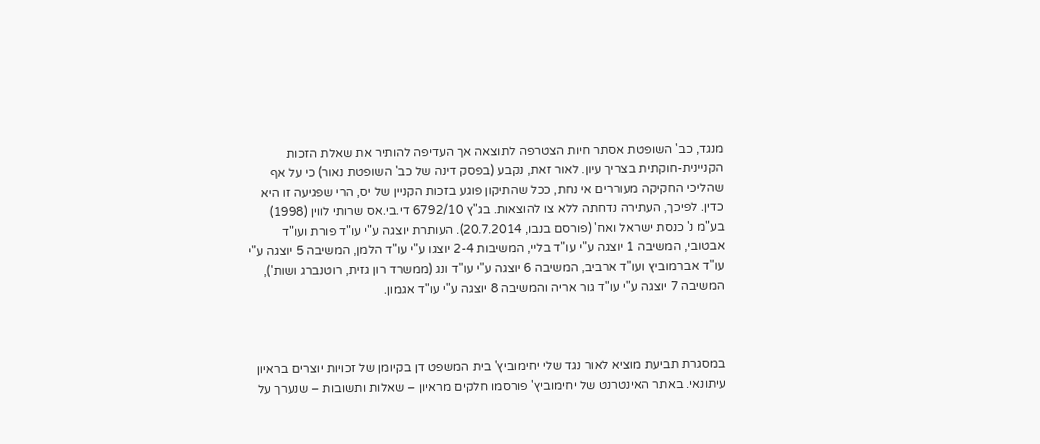מנגד, כב' השופטת אסתר חיות הצטרפה לתוצאה אך העדיפה להותיר את שאלת הזכות הקניינית-חוקתית בצריך עיון. לאור זאת, נקבע (בפסק דינה של כב' השופטת נאור) כי על אף שהליכי החקיקה מעוררים אי נחת, ככל שהתיקון פוגע בזכות הקניין של יס, הרי שפגיעה זו היא כדין. לפיכך, העתירה נדחתה ללא צו להוצאות. בג"ץ 6792/10 די.בי.אס שרותי לווין (1998) בע"מ נ' כנסת ישראל ואח' (פורסם בנבו, 20.7.2014). העותרת יוצגה ע"י עו"ד פורת ועו"ד אבטובי, המשיבה 1 יוצגה ע"י עו"ד בליי, המשיבות 2-4 יוצגו ע"י עו"ד הלמן, המשיבה 5 יוצגה ע"י עו"ד אברמוביץ ועו"ד ארביב, המשיבה 6 יוצגה ע"י עו"ד ונג (ממשרד רון גזית, רוטנברג ושות'), המשיבה 7 יוצגה ע"י עו"ד גור אריה והמשיבה 8 יוצגה ע"י עו"ד אגמון.



במסגרת תביעת מוציא לאור נגד שלי יחימוביץ' בית המשפט דן בקיומן של זכויות יוצרים בראיון עיתונאי. באתר האינטרנט של יחימוביץ' פורסמו חלקים מראיון – שאלות ותשובות – שנערך על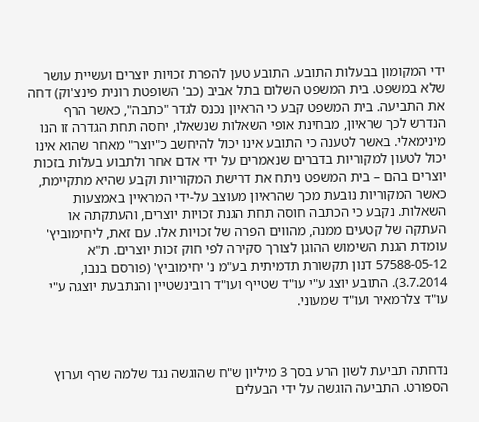ידי המקומון בבעלות התובע. התובע טען להפרת זכויות יוצרים ועשיית עושר שלא במשפט. בית המשפט השלום בתל אביב (כב' השופטת רונית פינצ'וק) דחה את התביעה. בית המשפט קבע כי הראיון נכנס לגדר "כתבה", כאשר הרף הנדרש לכך שראיון, מבחינת אופי השאלות שנשאלו, יחסה תחת הגדרה זו הנו מינימאלי. באשר לטענה כי התובע אינו יכול להיחשב כ"יוצר" מאחר שהוא אינו יכול לטעון למקוריות בדברים שנאמרים על ידי אדם אחר ולתבוע בעלות בזכות יוצרים בהם – בית המשפט ניתח את דרישת המקוריות וקבע שהיא מתקיימת, כאשר המקוריות נובעת מכך שהראיון מעוצב על-ידי המראיין באמצעות השאלות. נקבע כי הכתבה חוסה תחת הגנת זכויות יוצרים, והעתקתה או העתקה של קטעים ממנה, מהווים הפרה של זכויות אלו. עם זאת, ליחימוביץ' עומדת הגנת השימוש ההוגן לצורך סקירה לפי חוק זכות יוצרים. ת"א 57588-05-12 דנון תקשורת תדמיתית בע"מ נ' יחימוביץ' (פורסם בנבו, 3.7.2014). התובע יוצג ע"י עו"ד שטייף ועו"ד רובינשטיין והנתבעת יוצגה ע"י עו"ד צלרמאיר ועו"ד שמעוני.



נדחתה תביעת לשון הרע בסך 3 מיליון ש"ח שהוגשה נגד שלמה שרף וערוץ הספורט. התביעה הוגשה על ידי הבעלים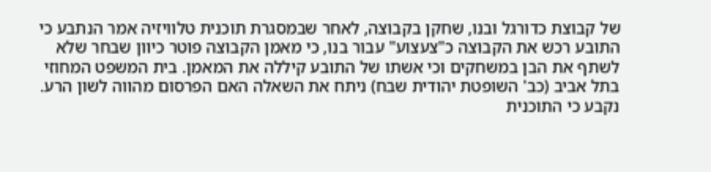של קבוצת כדורגל ובנו, שחקן בקבוצה, לאחר שבמסגרת תוכנית טלוויזיה אמר הנתבע כי התובע רכש את הקבוצה כ"צעצוע" עבור בנו, כי מאמן הקבוצה פוטר כיוון שבחר שלא לשתף את הבן במשחקים וכי אשתו של התובע קיללה את המאמן. בית המשפט המחוזי בתל אביב (כב' השופטת יהודית שבח) ניתח את השאלה האם הפרסום מהווה לשון הרע. נקבע כי התוכנית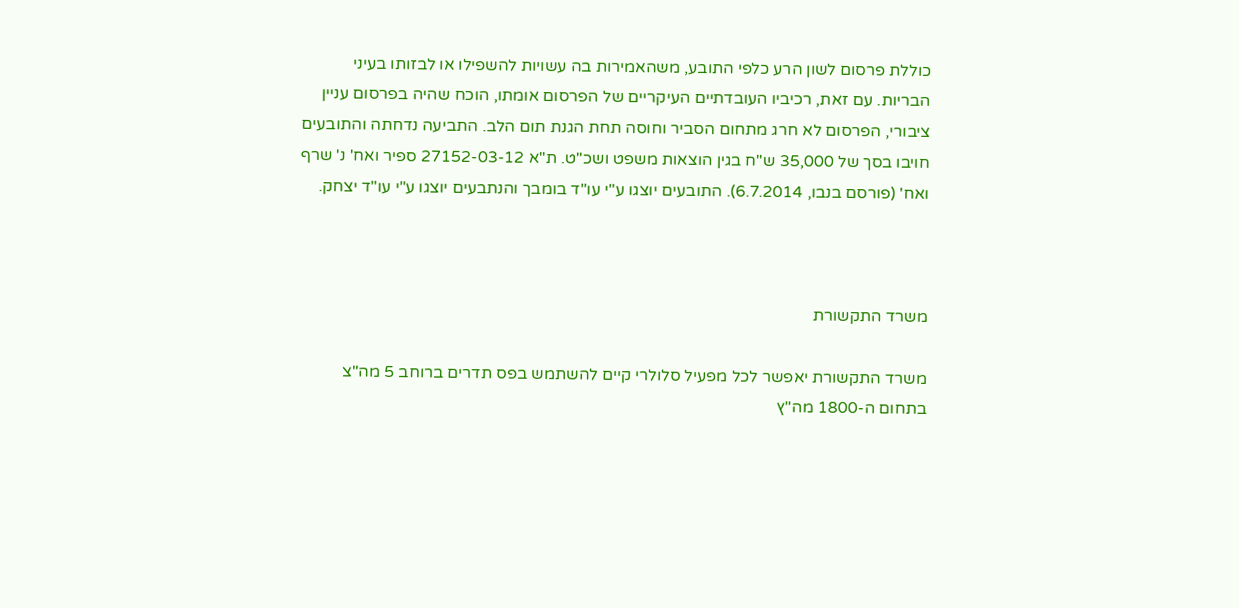כוללת פרסום לשון הרע כלפי התובע, משהאמירות בה עשויות להשפילו או לבזותו בעיני הבריות. עם זאת, רכיביו העובדתיים העיקריים של הפרסום אומתו, הוכח שהיה בפרסום עניין ציבורי, הפרסום לא חרג מתחום הסביר וחוסה תחת הגנת תום הלב. התביעה נדחתה והתובעים חויבו בסך של 35,000 ש"ח בגין הוצאות משפט ושכ"ט. ת"א 27152-03-12 ספיר ואח' נ' שרף ואח' (פורסם בנבו, 6.7.2014). התובעים יוצגו ע"י עו"ד בומבך והנתבעים יוצגו ע"י עו"ד יצחק.



משרד התקשורת

משרד התקשורת יאפשר לכל מפעיל סלולרי קיים להשתמש בפס תדרים ברוחב 5 מה"צ בתחום ה-1800 מה"ץ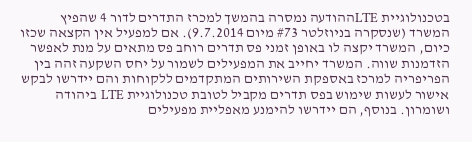בטכנולוגיית LTEההודעה נמסרה בהמשך למכרז התדרים לדור 4 שהפיץ המשרד (שנסקרה בניוזלטר #73 מיום 9.7.2014). אם למפעיל אין הקצאה שכזו כיום, המשרד יקצה לו באופן זמני פס תדרים רוחב פס מתאים על מנת לאפשר הזדמנות שווה. המשרד יחייב את המפעילים לשמור על יחס השקעה זהה בין הפריפריה למרכז באספקת השירותים המתקדמים ללקוחות והם יידרשו לבקש אישור לעשות שימוש בפס תדרים מקביל לטובת טכנולוגיית LTE ביהודה ושומרון. בנוסף, הם יידרשו להימנע מאפליית מפעילים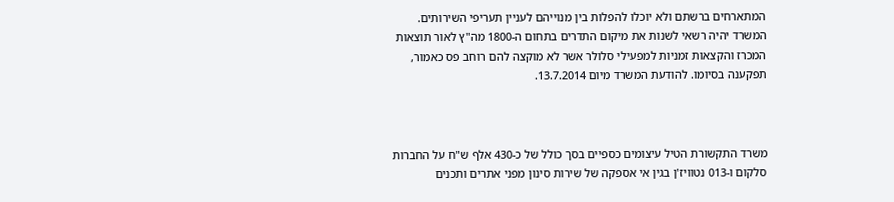המתארחים ברשתם ולא יוכלו להפלות בין מנוייהם לעניין תעריפי השירותים. המשרד יהיה רשאי לשנות את מיקום התדרים בתחום ה-1800 מה"ץ לאור תוצאות המכרז והקצאות זמניות למפעילי סלולר אשר לא מוקצה להם רוחב פס כאמור, תפקענה בסיומו. להודעת המשרד מיום 13.7.2014.



משרד התקשורת הטיל עיצומים כספיים בסך כולל של כ-430 אלף ש"ח על החברות סלקום ו-013 נטוויז'ן בגין אי אספקה של שירות סינון מפני אתרים ותכנים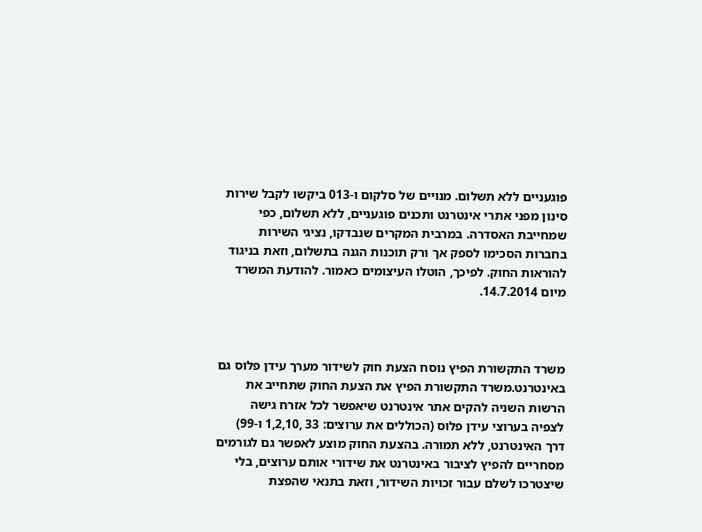פוגעניים ללא תשלום. מנויים של סלקום ו-013 ביקשו לקבל שירות סינון מפני אתרי אינטרנט ותכנים פוגעניים, ללא תשלום, כפי שמחייבת האסדרה. במרבית המקרים שנבדקו, נציגי השירות בחברות הסכימו לספק אך ורק תוכנות הגנה בתשלום, וזאת בניגוד להוראות החוק. לפיכך, הוטלו העיצומים כאמור. להודעת המשרד מיום 14.7.2014.



משרד התקשורת הפיץ נוסח הצעת חוק לשידור מערך עידן פלוס גם באינטרנט.משרד התקשורת הפיץ את הצעת החוק שתחייב את הרשות השניה להקים אתר אינטרנט שיאפשר לכל אזרח גישה לצפיה בערוצי עידן פלוס (הכוללים את ערוצים: 33 ,1,2,10 ו-99) דרך האינטרנט, ללא תמורה. בהצעת החוק מוצע לאפשר גם לגורמים מסחריים להפיץ לציבור באינטרנט את שידורי אותם ערוצים, בלי שיצטרכו לשלם עבור זכויות השידור, וזאת בתנאי שהפצת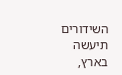השידורים תיעשה בארץ,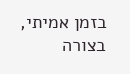בזמן אמיתי, בצורה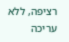רציפה, ללא עריכה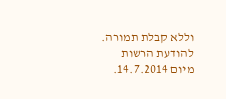וללא קבלת תמורה. להודעת הרשות מיום 14.7.2014.